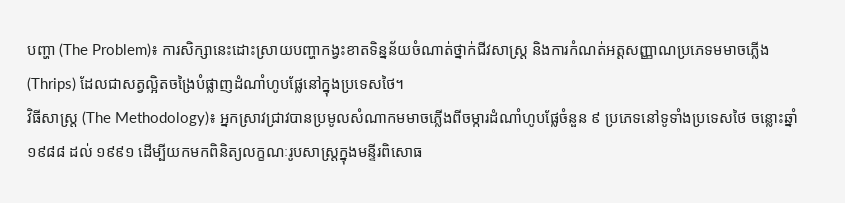បញ្ហា (The Problem)៖ ការសិក្សានេះដោះស្រាយបញ្ហាកង្វះខាតទិន្នន័យចំណាត់ថ្នាក់ជីវសាស្ត្រ និងការកំណត់អត្តសញ្ញាណប្រភេទមមាចភ្លើង (Thrips) ដែលជាសត្វល្អិតចង្រៃបំផ្លាញដំណាំហូបផ្លែនៅក្នុងប្រទេសថៃ។
វិធីសាស្ត្រ (The Methodology)៖ អ្នកស្រាវជ្រាវបានប្រមូលសំណាកមមាចភ្លើងពីចម្ការដំណាំហូបផ្លែចំនួន ៩ ប្រភេទនៅទូទាំងប្រទេសថៃ ចន្លោះឆ្នាំ ១៩៨៨ ដល់ ១៩៩១ ដើម្បីយកមកពិនិត្យលក្ខណៈរូបសាស្ត្រក្នុងមន្ទីរពិសោធ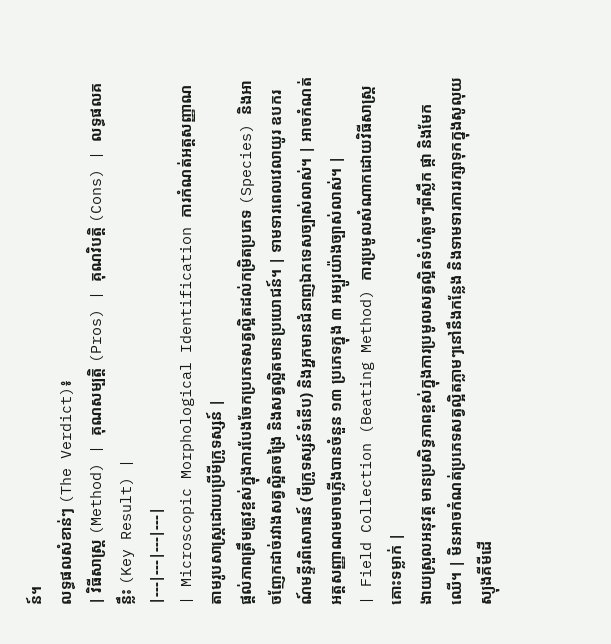ន៍។
លទ្ធផលសំខាន់ៗ (The Verdict)៖
| វិធីសាស្ត្រ (Method) | គុណសម្បត្តិ (Pros) | គុណវិបត្តិ (Cons) | លទ្ធផលគន្លឹះ (Key Result) |
|---|---|---|---|
| Microscopic Morphological Identification ការកំណត់អត្តសញ្ញាណតាមរូបសាស្ត្រដោយប្រើមីក្រូទស្សន៍ |
ផ្តល់ភាពត្រឹមត្រូវខ្ពស់ក្នុងការបែងចែកប្រភេទសត្វល្អិតដល់កម្រិតប្រភេទ (Species) និងអាចញែកដាច់រវាងសត្វល្អិតចង្រៃ និងសត្វល្អិតមានប្រយោជន៍។ | ទាមទារពេលវេលាយូរ ឧបករណ៍មន្ទីរពិសោធន៍ (មីក្រូទស្សន៍ទំនើប) និងអ្នកមានជំនាញឯកទេសច្បាស់លាស់។ | អាចកំណត់អត្តសញ្ញាណមមាចភ្លើងបានចំនួន ១៣ ប្រភេទក្នុង ៣ អម្បូរយ៉ាងច្បាស់លាស់។ |
| Field Collection (Beating Method) ការប្រមូលសំណាកដោយវិធីសាស្ត្រគោះទម្លាក់ |
ងាយស្រួលអនុវត្ត មានប្រសិទ្ធភាពខ្ពស់ក្នុងការប្រមូលសត្វល្អិតទំហំតូចៗពីស្លឹក ផ្កា និងមែកឈើ។ | មិនអាចកំណត់ប្រភេទសត្វល្អិតភ្លាមៗនៅនឹងកន្លែង និងទាមទារការរក្សាទុកក្នុងសូលុយស្យុងគីមីដើ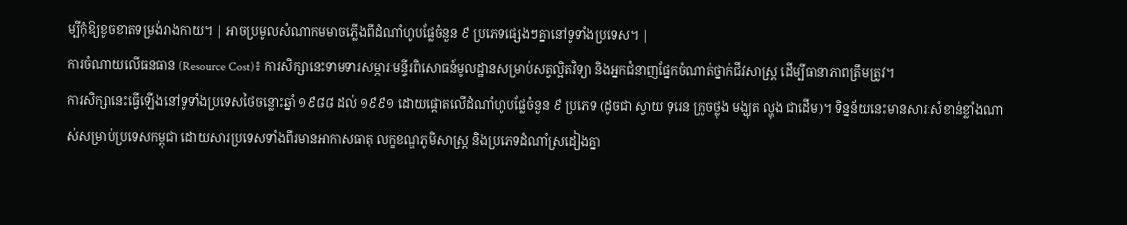ម្បីកុំឱ្យខូចខាតទម្រង់រាងកាយ។ | អាចប្រមូលសំណាកមមាចភ្លើងពីដំណាំហូបផ្លែចំនួន ៩ ប្រភេទផ្សេងៗគ្នានៅទូទាំងប្រទេស។ |
ការចំណាយលើធនធាន (Resource Cost)៖ ការសិក្សានេះទាមទារសម្ភារៈមន្ទីរពិសោធន៍មូលដ្ឋានសម្រាប់សត្វល្អិតវិទ្យា និងអ្នកជំនាញផ្នែកចំណាត់ថ្នាក់ជីវសាស្ត្រ ដើម្បីធានាភាពត្រឹមត្រូវ។
ការសិក្សានេះធ្វើឡើងនៅទូទាំងប្រទេសថៃចន្លោះឆ្នាំ ១៩៨៨ ដល់ ១៩៩១ ដោយផ្តោតលើដំណាំហូបផ្លែចំនួន ៩ ប្រភេទ (ដូចជា ស្វាយ ទុរេន ក្រូចថ្លុង មង្ឃុត ល្ហុង ជាដើម)។ ទិន្នន័យនេះមានសារៈសំខាន់ខ្លាំងណាស់សម្រាប់ប្រទេសកម្ពុជា ដោយសារប្រទេសទាំងពីរមានអាកាសធាតុ លក្ខខណ្ឌភូមិសាស្ត្រ និងប្រភេទដំណាំស្រដៀងគ្នា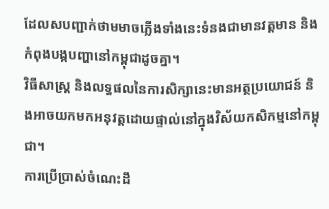ដែលសបញ្ជាក់ថាមមាចភ្លើងទាំងនេះទំនងជាមានវត្តមាន និងកំពុងបង្កបញ្ហានៅកម្ពុជាដូចគ្នា។
វិធីសាស្ត្រ និងលទ្ធផលនៃការសិក្សានេះមានអត្ថប្រយោជន៍ និងអាចយកមកអនុវត្តដោយផ្ទាល់នៅក្នុងវិស័យកសិកម្មនៅកម្ពុជា។
ការប្រើប្រាស់ចំណេះដឹ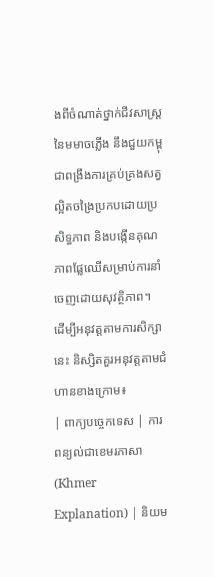ងពីចំណាត់ថ្នាក់ជីវសាស្ត្រនៃមមាចភ្លើង នឹងជួយកម្ពុជាពង្រឹងការគ្រប់គ្រងសត្វល្អិតចង្រៃប្រកបដោយប្រសិទ្ធភាព និងបង្កើនគុណភាពផ្លែឈើសម្រាប់ការនាំចេញដោយសុវត្ថិភាព។
ដើម្បីអនុវត្តតាមការសិក្សានេះ និស្សិតគួរអនុវត្តតាមជំហានខាងក្រោម៖
| ពាក្យបច្ចេកទេស | ការពន្យល់ជាខេមរភាសា (Khmer Explanation) | និយម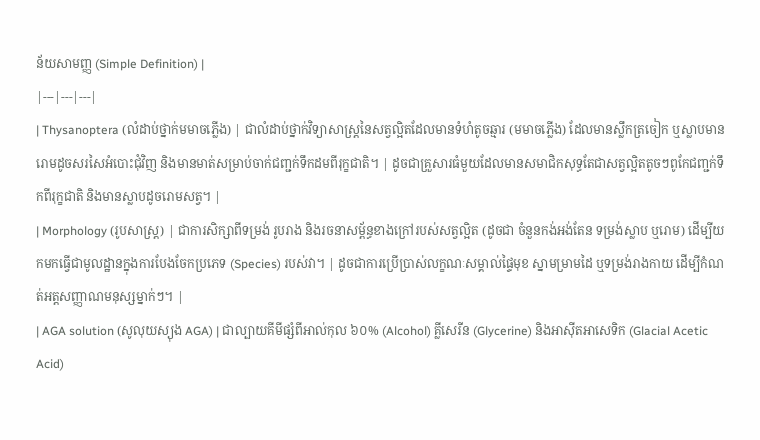ន័យសាមញ្ញ (Simple Definition) |
|---|---|---|
| Thysanoptera (លំដាប់ថ្នាក់មមាចភ្លើង) | ជាលំដាប់ថ្នាក់វិទ្យាសាស្ត្រនៃសត្វល្អិតដែលមានទំហំតូចឆ្មារ (មមាចភ្លើង) ដែលមានស្លឹកត្រចៀក ឬស្លាបមានរោមដូចសរសៃអំបោះជុំវិញ និងមានមាត់សម្រាប់ចាក់ជញ្ជក់ទឹកដមពីរុក្ខជាតិ។ | ដូចជាគ្រួសារធំមួយដែលមានសមាជិកសុទ្ធតែជាសត្វល្អិតតូចៗពូកែជញ្ជក់ទឹកពីរុក្ខជាតិ និងមានស្លាបដូចរោមសត្វ។ |
| Morphology (រូបសាស្ត្រ) | ជាការសិក្សាពីទម្រង់ រូបរាង និងរចនាសម្ព័ន្ធខាងក្រៅរបស់សត្វល្អិត (ដូចជា ចំនួនកង់អង់តែន ទម្រង់ស្លាប ឬរោម) ដើម្បីយកមកធ្វើជាមូលដ្ឋានក្នុងការបែងចែកប្រភេទ (Species) របស់វា។ | ដូចជាការប្រើប្រាស់លក្ខណៈសម្គាល់ផ្ទៃមុខ ស្នាមម្រាមដៃ ឬទម្រង់រាងកាយ ដើម្បីកំណត់អត្តសញ្ញាណមនុស្សម្នាក់ៗ។ |
| AGA solution (សូលុយស្យុង AGA) | ជាល្បាយគីមីផ្សំពីអាល់កុល ៦០% (Alcohol) គ្លីសេរីន (Glycerine) និងអាស៊ីតអាសេទិក (Glacial Acetic Acid)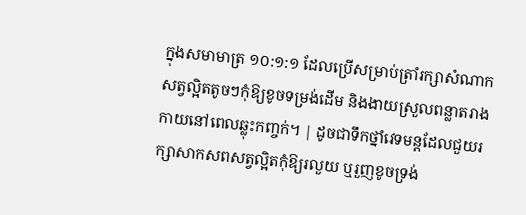ក្នុងសមាមាត្រ ១០:១:១ ដែលប្រើសម្រាប់ត្រាំរក្សាសំណាកសត្វល្អិតតូចៗកុំឱ្យខូចទម្រង់ដើម និងងាយស្រួលពន្លាតរាងកាយនៅពេលឆ្លុះកញ្ចក់។ | ដូចជាទឹកថ្នាំវេទមន្តដែលជួយរក្សាសាកសពសត្វល្អិតកុំឱ្យរលួយ ឬរួញខូចទ្រង់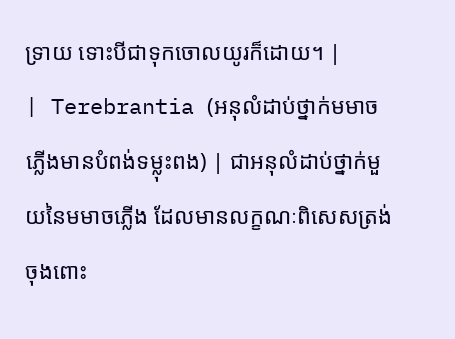ទ្រាយ ទោះបីជាទុកចោលយូរក៏ដោយ។ |
| Terebrantia (អនុលំដាប់ថ្នាក់មមាចភ្លើងមានបំពង់ទម្លុះពង) | ជាអនុលំដាប់ថ្នាក់មួយនៃមមាចភ្លើង ដែលមានលក្ខណៈពិសេសត្រង់ចុងពោះ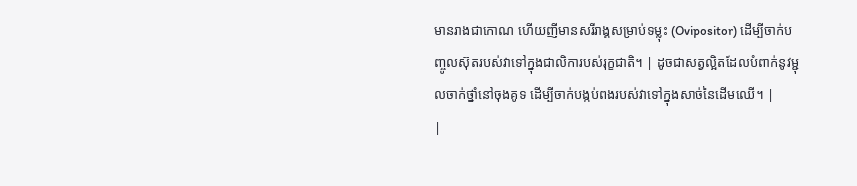មានរាងជាកោណ ហើយញីមានសរីរាង្គសម្រាប់ទម្លុះ (Ovipositor) ដើម្បីចាក់បញ្ចូលស៊ុតរបស់វាទៅក្នុងជាលិការបស់រុក្ខជាតិ។ | ដូចជាសត្វល្អិតដែលបំពាក់នូវម្ជុលចាក់ថ្នាំនៅចុងគូទ ដើម្បីចាក់បង្កប់ពងរបស់វាទៅក្នុងសាច់នៃដើមឈើ។ |
|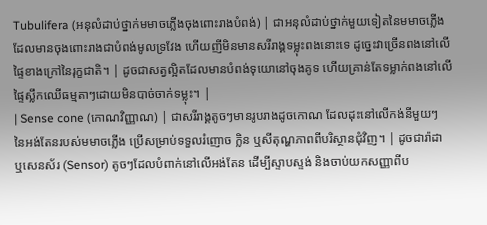Tubulifera (អនុលំដាប់ថ្នាក់មមាចភ្លើងចុងពោះរាងបំពង់) | ជាអនុលំដាប់ថ្នាក់មួយទៀតនៃមមាចភ្លើង ដែលមានចុងពោះរាងជាបំពង់មូលទ្រវែង ហើយញីមិនមានសរីរាង្គទម្លុះពងនោះទេ ដូច្នេះវាច្រើនពងនៅលើផ្ទៃខាងក្រៅនៃរុក្ខជាតិ។ | ដូចជាសត្វល្អិតដែលមានបំពង់ទុយោនៅចុងគូទ ហើយគ្រាន់តែទម្លាក់ពងនៅលើផ្ទៃស្លឹកឈើធម្មតាៗដោយមិនបាច់ចាក់ទម្លុះ។ |
| Sense cone (កោណវិញ្ញាណ) | ជាសរីរាង្គតូចៗមានរូបរាងដូចកោណ ដែលដុះនៅលើកង់នីមួយៗនៃអង់តែនរបស់មមាចភ្លើង ប្រើសម្រាប់ទទួលរំញោច ក្លិន ឬសីតុណ្ហភាពពីបរិស្ថានជុំវិញ។ | ដូចជារ៉ាដា ឬសេនស័រ (Sensor) តូចៗដែលបំពាក់នៅលើអង់តែន ដើម្បីស្ទាបស្ទង់ និងចាប់យកសញ្ញាពីប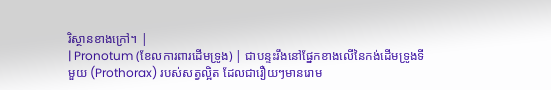រិស្ថានខាងក្រៅ។ |
| Pronotum (ខែលការពារដើមទ្រូង) | ជាបន្ទះរឹងនៅផ្នែកខាងលើនៃកង់ដើមទ្រូងទីមួយ (Prothorax) របស់សត្វល្អិត ដែលជារឿយៗមានរោម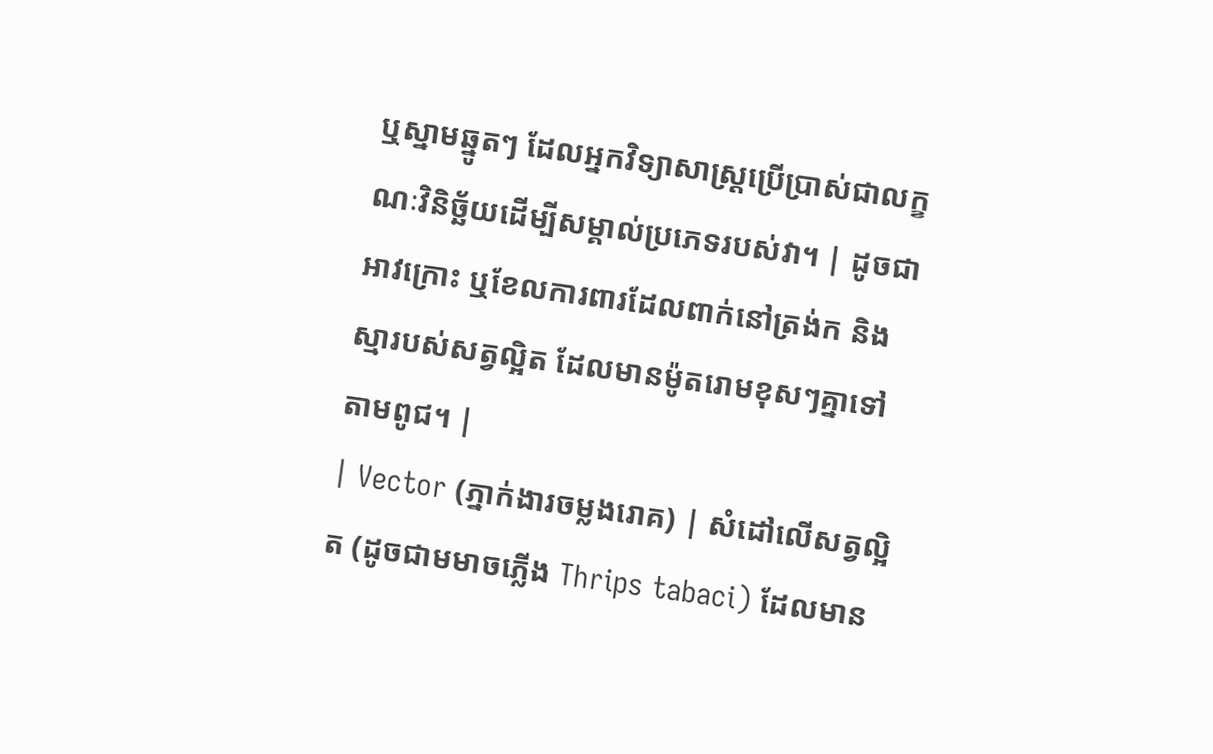ឬស្នាមឆ្នូតៗ ដែលអ្នកវិទ្យាសាស្ត្រប្រើប្រាស់ជាលក្ខណៈវិនិច្ឆ័យដើម្បីសម្គាល់ប្រភេទរបស់វា។ | ដូចជាអាវក្រោះ ឬខែលការពារដែលពាក់នៅត្រង់ក និងស្មារបស់សត្វល្អិត ដែលមានម៉ូតរោមខុសៗគ្នាទៅតាមពូជ។ |
| Vector (ភ្នាក់ងារចម្លងរោគ) | សំដៅលើសត្វល្អិត (ដូចជាមមាចភ្លើង Thrips tabaci) ដែលមាន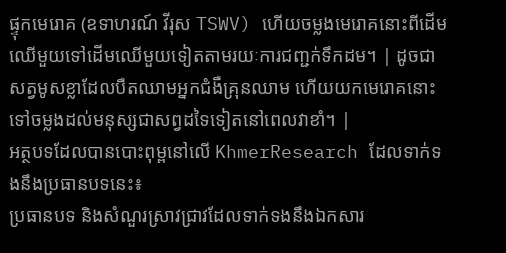ផ្ទុកមេរោគ (ឧទាហរណ៍ វីរុស TSWV) ហើយចម្លងមេរោគនោះពីដើមឈើមួយទៅដើមឈើមួយទៀតតាមរយៈការជញ្ជក់ទឹកដម។ | ដូចជាសត្វមូសខ្លាដែលបឺតឈាមអ្នកជំងឺគ្រុនឈាម ហើយយកមេរោគនោះទៅចម្លងដល់មនុស្សជាសព្វដទៃទៀតនៅពេលវាខាំ។ |
អត្ថបទដែលបានបោះពុម្ពនៅលើ KhmerResearch ដែលទាក់ទងនឹងប្រធានបទនេះ៖
ប្រធានបទ និងសំណួរស្រាវជ្រាវដែលទាក់ទងនឹងឯកសារ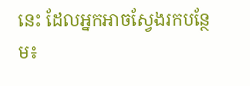នេះ ដែលអ្នកអាចស្វែងរកបន្ថែម៖